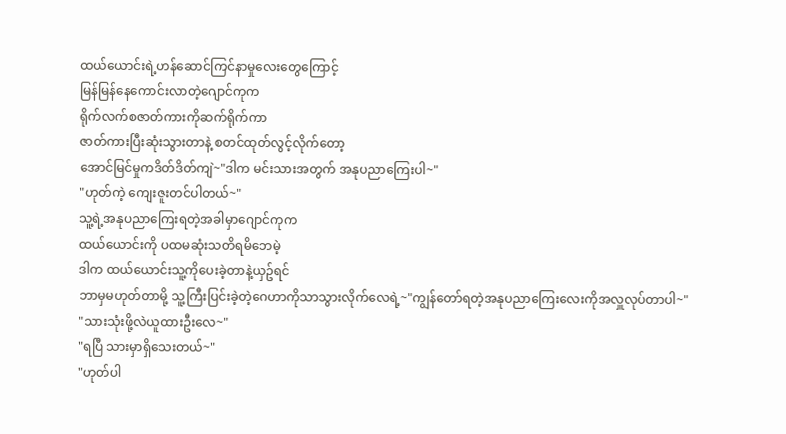ထယ်ယောင်းရဲ့ဟန်ဆောင်ကြင်နာမှုလေးတွေကြောင့်
မြန်မြန်နေကောင်းလာတဲ့ဂျောင်ကုက
ရိုက်လက်စဇာတ်ကားကိုဆက်ရိုက်ကာ
ဇာတ်ကားပြီးဆုံးသွားတာနဲ့ စတင်ထုတ်လွင့်လိုက်တော့
အောင်မြင်မှုကဒိတ်ဒိတ်ကျဲ~"ဒါက မင်းသားအတွက် အနုပညာကြေးပါ~"
"ဟုတ်ကဲ့ ကျေးဇူးတင်ပါတယ်~"
သူ့ရဲ့အနုပညာကြေးရတဲ့အခါမှာဂျောင်ကုက
ထယ်ယောင်းကို ပထမဆုံးသတိရမိဘေမဲ့
ဒါက ထယ်ယောင်းသူ့ကိုပေးခဲ့တာနဲ့ယှဥ်ရင်
ဘာမှမဟုတ်တာမို့ သူ့ကြီးပြင်းခဲ့တဲ့ဂေဟာကိုသာသွားလိုက်လေရဲ့~"ကျွန်တော်ရတဲ့အနုပညာကြေးလေးကိုအလှူလုပ်တာပါ~"
"သားသုံးဖို့လဲယူထားဦးလေ~"
"ရပြီ သားမှာရှိသေးတယ်~"
"ဟုတ်ပါ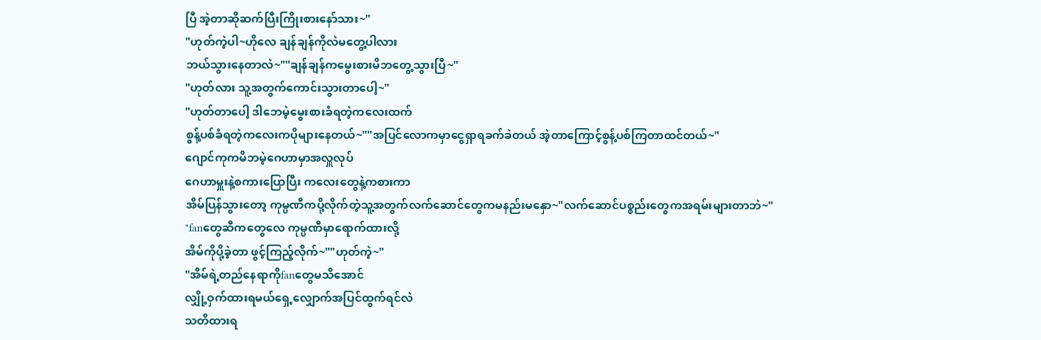ပြီ အဲ့တာဆိုဆက်ပြီးကြိုးစားနော်သား~"
"ဟုတ်ကဲ့ပါ~ဟိုလေ ချန်ချန်ကိုလဲမတွေ့ပါလား
ဘယ်သွားနေတာလဲ~""ချန်ချန်ကမွေးစားမိဘတွေ့သွားပြီ~"
"ဟုတ်လား သူ့အတွက်ကောင်းသွားတာပေါ့~"
"ဟုတ်တာပေါ့ ဒါဘေမဲ့မွေးစားခံရတဲ့ကလေးထက်
စွန့်ပစ်ခံရတဲ့ကလေးကပိုများနေတယ်~""အပြင်လောကမှာငွေရှာရခက်ခဲတယ် အဲ့တာကြောင့်စွန့်ပစ်ကြတာထင်တယ်~"
ဂျောင်ကုကမိဘမဲ့ဂေဟာမှာအလှူလုပ်
ဂေဟာမှူးနဲ့စကားပြောပြီး ကလေးတွေနဲ့ကစားကာ
အိမ်ပြန်သွားတော့ ကုမ္ပဏီကပို့လိုက်တဲ့သူ့အတွက်လက်ဆောင်တွေကမနည်းမနှော~"လက်ဆောင်ပစ္စည်းတွေကအရမ်းများတာဘဲ~"
"fanတွေဆီကတွေလေ ကုမ္ပဏီမှာရောက်ထားလို့
အိမ်ကိုပို့ခဲ့တာ ဖွင့်ကြည့်လိုက်~""ဟုတ်ကဲ့~"
"အိမ်ရဲ့တည်နေရာကိုfanတွေမသိအောင်
လျှို့ဝှက်ထားရမယ်ရှေ့လျှောက်အပြင်ထွက်ရင်လဲ
သတိထားရ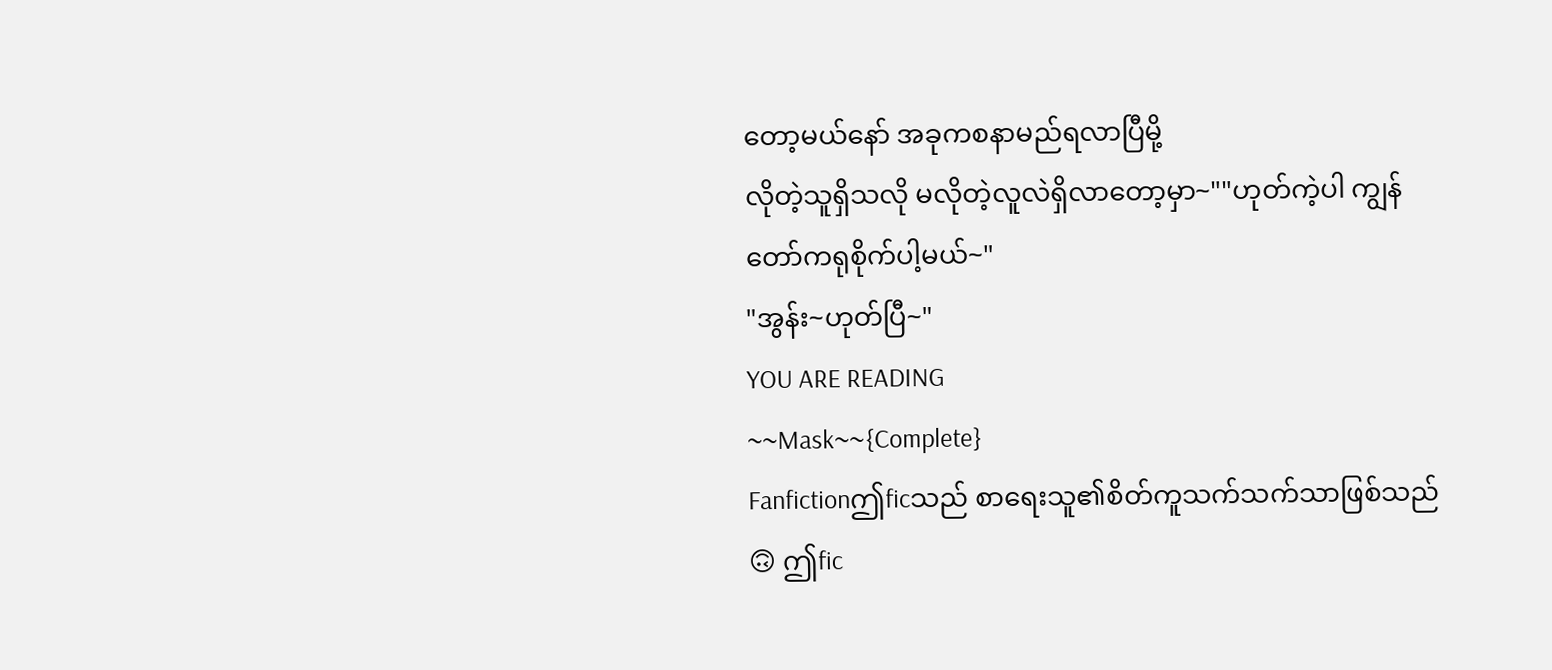တော့မယ်နော် အခုကစနာမည်ရလာပြီမို့
လိုတဲ့သူရှိသလို မလိုတဲ့လူလဲရှိလာတော့မှာ~""ဟုတ်ကဲ့ပါ ကျွန်တော်ကရုစိုက်ပါ့မယ်~"
"အွန်း~ဟုတ်ပြီ~"
YOU ARE READING
~~Mask~~{Complete}
Fanfictionဤficသည် စာရေးသူ၏စိတ်ကူသက်သက်သာဖြစ်သည်🙃 ဤfic